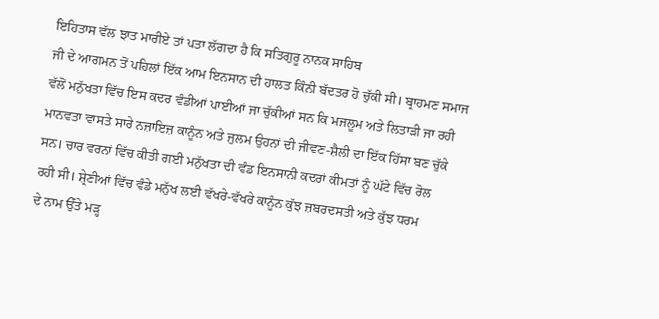ਇਹਿਤਾਸ ਵੱਲ ਝਾਤ ਮਾਰੀਏ ਤਾਂ ਪਤਾ ਲੱਗਦਾ ਹੈ ਕਿ ਸਤਿਗੁਰੂ ਨਾਨਕ ਸਾਹਿਬ
ਜੀ ਦੇ ਆਗਮਨ ਤੋਂ ਪਹਿਲਾਂ ਇੱਕ ਆਮ ਇਨਸਾਨ ਦੀ ਹਾਲਤ ਕਿੰਨੀ ਬੱਦਤਰ ਹੋ ਚੁੱਕੀ ਸੀ। ਬ੍ਰਾਹਮਣ ਸਮਾਜ
ਵੱਲੋਂ ਮਨੁੱਖਤਾ ਵਿੱਚ ਇਸ ਕਦਰ ਵੰਡੀਆਂ ਪਾਈਆਂ ਜਾ ਚੁੱਕੀਆਂ ਸਨ ਕਿ ਮਜਲੂਮ ਅਤੇ ਲਿਤਾੜੀ ਜਾ ਰਹੀ
ਮਾਨਵਤਾ ਵਾਸਤੇ ਸਾਰੇ ਨਜ਼ਾਇਜ਼ ਕਾਨੂੰਨ ਅਤੇ ਜੁਲਮ ਉਹਨਾਂ ਦੀ ਜੀਵਣ-ਸ਼ੈਲੀ ਦਾ ਇੱਕ ਹਿੱਸਾ ਬਣ ਚੁੱਕੇ
ਸਨ। ਚਾਰ ਵਰਨਾਂ ਵਿੱਚ ਕੀਤੀ ਗਈ ਮਨੁੱਖਤਾ ਦੀ ਵੰਡ ਇਨਸਾਨੀ ਕਦਰਾਂ ਕੀਮਤਾਂ ਨੂੰ ਘੱਟੇ ਵਿੱਚ ਰੋਲ
ਰਹੀ ਸੀ। ਸ਼੍ਰੇਣੀਆਂ ਵਿੱਚ ਵੰਡੇ ਮਨੁੱਖ ਲਈ ਵੱਖਰੇ-ਵੱਖਰੇ ਕਾਨੂੰਨ ਕੁੱਝ ਜ਼ਬਰਦਸਤੀ ਅਤੇ ਕੁੱਝ ਧਰਮ
ਦੇ ਨਾਮ ਉੱਤੇ ਮੜ੍ਹ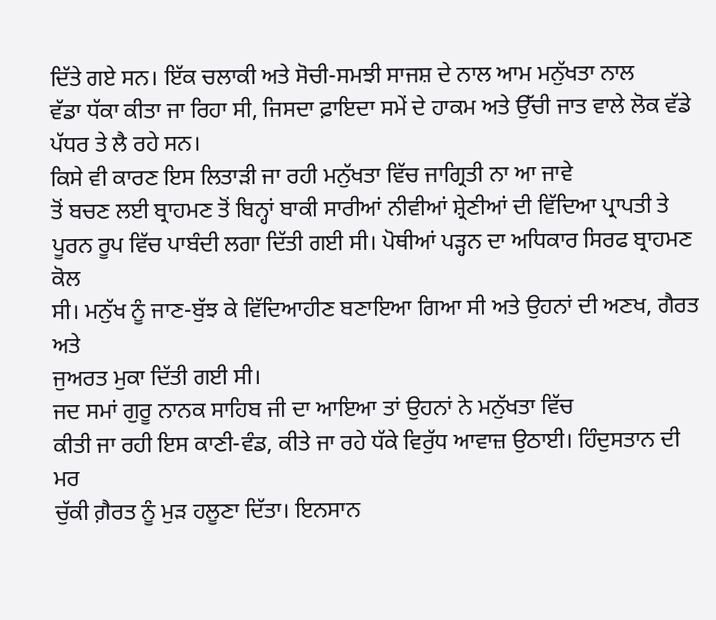ਦਿੱਤੇ ਗਏ ਸਨ। ਇੱਕ ਚਲਾਕੀ ਅਤੇ ਸੋਚੀ-ਸਮਝੀ ਸਾਜਸ਼ ਦੇ ਨਾਲ ਆਮ ਮਨੁੱਖਤਾ ਨਾਲ
ਵੱਡਾ ਧੱਕਾ ਕੀਤਾ ਜਾ ਰਿਹਾ ਸੀ, ਜਿਸਦਾ ਫ਼ਾਇਦਾ ਸਮੇਂ ਦੇ ਹਾਕਮ ਅਤੇ ਉੱਚੀ ਜਾਤ ਵਾਲੇ ਲੋਕ ਵੱਡੇ
ਪੱਧਰ ਤੇ ਲੈ ਰਹੇ ਸਨ।
ਕਿਸੇ ਵੀ ਕਾਰਣ ਇਸ ਲਿਤਾੜੀ ਜਾ ਰਹੀ ਮਨੁੱਖਤਾ ਵਿੱਚ ਜਾਗ੍ਰਿਤੀ ਨਾ ਆ ਜਾਵੇ
ਤੋਂ ਬਚਣ ਲਈ ਬ੍ਰਾਹਮਣ ਤੋਂ ਬਿਨ੍ਹਾਂ ਬਾਕੀ ਸਾਰੀਆਂ ਨੀਵੀਆਂ ਸ਼੍ਰੇਣੀਆਂ ਦੀ ਵਿੱਦਿਆ ਪ੍ਰਾਪਤੀ ਤੇ
ਪੂਰਨ ਰੂਪ ਵਿੱਚ ਪਾਬੰਦੀ ਲਗਾ ਦਿੱਤੀ ਗਈ ਸੀ। ਪੋਥੀਆਂ ਪੜ੍ਹਨ ਦਾ ਅਧਿਕਾਰ ਸਿਰਫ ਬ੍ਰਾਹਮਣ ਕੋਲ
ਸੀ। ਮਨੁੱਖ ਨੂੰ ਜਾਣ-ਬੁੱਝ ਕੇ ਵਿੱਦਿਆਹੀਣ ਬਣਾਇਆ ਗਿਆ ਸੀ ਅਤੇ ਉਹਨਾਂ ਦੀ ਅਣਖ, ਗੈਰਤ ਅਤੇ
ਜੁਅਰਤ ਮੁਕਾ ਦਿੱਤੀ ਗਈ ਸੀ।
ਜਦ ਸਮਾਂ ਗੁਰੂ ਨਾਨਕ ਸਾਹਿਬ ਜੀ ਦਾ ਆਇਆ ਤਾਂ ਉਹਨਾਂ ਨੇ ਮਨੁੱਖਤਾ ਵਿੱਚ
ਕੀਤੀ ਜਾ ਰਹੀ ਇਸ ਕਾਣੀ-ਵੰਡ, ਕੀਤੇ ਜਾ ਰਹੇ ਧੱਕੇ ਵਿਰੁੱਧ ਆਵਾਜ਼ ਉਠਾਈ। ਹਿੰਦੁਸਤਾਨ ਦੀ ਮਰ
ਚੁੱਕੀ ਗ਼ੈਰਤ ਨੂੰ ਮੁੜ ਹਲੂਣਾ ਦਿੱਤਾ। ਇਨਸਾਨ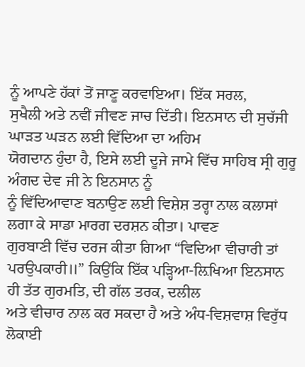ਨੂੰ ਆਪਣੇ ਹੱਕਾਂ ਤੋਂ ਜਾਣੂ ਕਰਵਾਇਆ। ਇੱਕ ਸਰਲ,
ਸੁਖੈਲੀ ਅਤੇ ਨਵੀਂ ਜੀਵਣ ਜਾਚ ਦਿੱਤੀ। ਇਨਸਾਨ ਦੀ ਸੁਚੱਜੀ ਘਾੜਤ ਘੜਨ ਲਈ ਵਿੱਦਿਆ ਦਾ ਅਹਿਮ
ਯੋਗਦਾਨ ਹੁੰਦਾ ਹੈ, ਇਸੇ ਲਈ ਦੂਜੇ ਜਾਮੇ ਵਿੱਚ ਸਾਹਿਬ ਸ੍ਰੀ ਗੁਰੂ ਅੰਗਦ ਦੇਵ ਜੀ ਨੇ ਇਨਸਾਨ ਨੂੰ
ਨੂੰ ਵਿੱਦਿਆਵਾਣ ਬਨਾਉਣ ਲਈ ਵਿਸ਼ੇਸ਼ ਤਰ੍ਹਾ ਨਾਲ ਕਲਾਸਾਂ ਲਗਾ ਕੇ ਸਾਡਾ ਮਾਰਗ ਦਰਸ਼ਨ ਕੀਤਾ। ਪਾਵਣ
ਗੁਰਬਾਣੀ ਵਿੱਚ ਦਰਜ ਕੀਤਾ ਗਿਆ “ਵਿਦਿਆ ਵੀਚਾਰੀ ਤਾਂ
ਪਰਉਪਕਾਰੀ॥” ਕਿਉਂਕਿ ਇੱਕ ਪੜ੍ਹਿਆ-ਲ਼ਿਖਿਆ ਇਨਸਾਨ ਹੀ ਤੱਤ ਗੁਰਮਤਿ, ਦੀ ਗੱਲ ਤਰਕ, ਦਲੀਲ
ਅਤੇ ਵੀਚਾਰ ਨਾਲ ਕਰ ਸਕਦਾ ਹੈ ਅਤੇ ਅੰਧ-ਵਿਸ਼ਵਾਸ਼ ਵਿਰੁੱਧ ਲੋਕਾਈ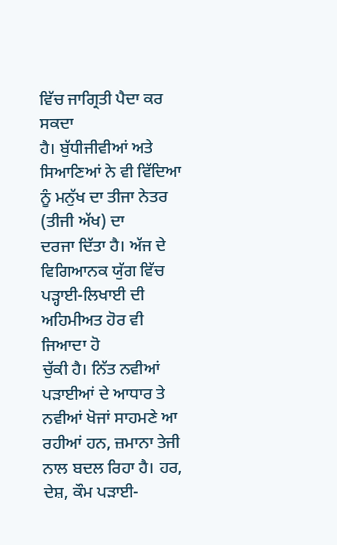ਵਿੱਚ ਜਾਗ੍ਰਿਤੀ ਪੈਦਾ ਕਰ ਸਕਦਾ
ਹੈ। ਬੁੱਧੀਜੀਵੀਆਂ ਅਤੇ ਸਿਆਣਿਆਂ ਨੇ ਵੀ ਵਿੱਦਿਆ ਨੂੰ ਮਨੁੱਖ ਦਾ ਤੀਜਾ ਨੇਤਰ (ਤੀਜੀ ਅੱਖ) ਦਾ
ਦਰਜਾ ਦਿੱਤਾ ਹੈ। ਅੱਜ ਦੇ ਵਿਗਿਆਨਕ ਯੁੱਗ ਵਿੱਚ ਪੜ੍ਹਾਈ-ਲਿਖਾਈ ਦੀ ਅਹਿਮੀਅਤ ਹੋਰ ਵੀ ਜਿਆਦਾ ਹੋ
ਚੁੱਕੀ ਹੈ। ਨਿੱਤ ਨਵੀਆਂ ਪੜਾਈਆਂ ਦੇ ਆਧਾਰ ਤੇ ਨਵੀਆਂ ਖੋਜਾਂ ਸਾਹਮਣੇ ਆ ਰਹੀਆਂ ਹਨ, ਜ਼ਮਾਨਾ ਤੇਜੀ
ਨਾਲ ਬਦਲ ਰਿਹਾ ਹੈ। ਹਰ, ਦੇਸ਼, ਕੌਮ ਪੜਾਈ-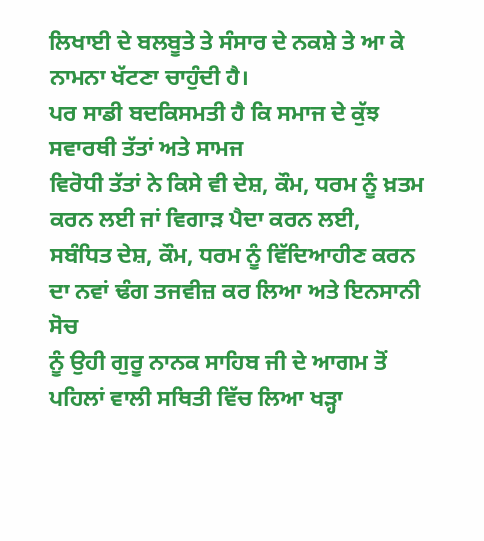ਲਿਖਾਈ ਦੇ ਬਲਬੂਤੇ ਤੇ ਸੰਸਾਰ ਦੇ ਨਕਸ਼ੇ ਤੇ ਆ ਕੇ
ਨਾਮਨਾ ਖੱਟਣਾ ਚਾਹੁੰਦੀ ਹੈ।
ਪਰ ਸਾਡੀ ਬਦਕਿਸਮਤੀ ਹੈ ਕਿ ਸਮਾਜ ਦੇ ਕੁੱਝ ਸਵਾਰਥੀ ਤੱਤਾਂ ਅਤੇ ਸਾਮਜ
ਵਿਰੋਧੀ ਤੱਤਾਂ ਨੇ ਕਿਸੇ ਵੀ ਦੇਸ਼, ਕੌਮ, ਧਰਮ ਨੂੰ ਖ਼ਤਮ ਕਰਨ ਲਈ ਜਾਂ ਵਿਗਾੜ ਪੈਦਾ ਕਰਨ ਲਈ,
ਸਬੰਧਿਤ ਦੇਸ਼, ਕੌਮ, ਧਰਮ ਨੂੰ ਵਿੱਦਿਆਹੀਣ ਕਰਨ ਦਾ ਨਵਾਂ ਢੰਗ ਤਜਵੀਜ਼ ਕਰ ਲਿਆ ਅਤੇ ਇਨਸਾਨੀ ਸੋਚ
ਨੂੰ ਉਹੀ ਗੁਰੂ ਨਾਨਕ ਸਾਹਿਬ ਜੀ ਦੇ ਆਗਮ ਤੋਂ ਪਹਿਲਾਂ ਵਾਲੀ ਸਥਿਤੀ ਵਿੱਚ ਲਿਆ ਖੜ੍ਹਾ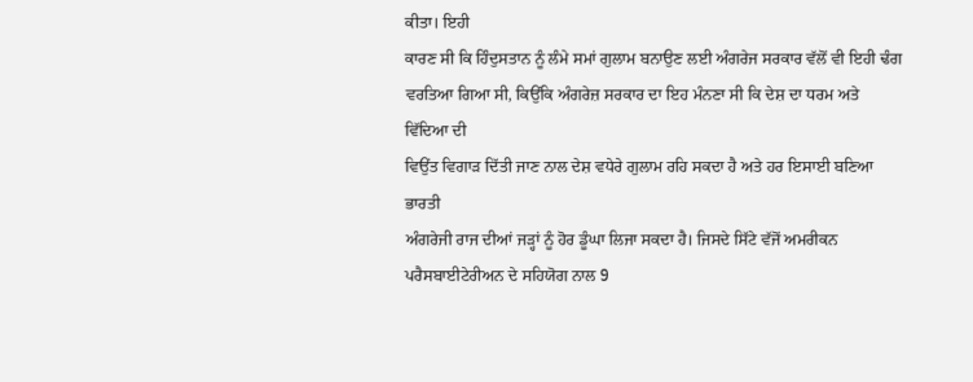ਕੀਤਾ। ਇਹੀ
ਕਾਰਣ ਸੀ ਕਿ ਹਿੰਦੁਸਤਾਨ ਨੂੰ ਲੰਮੇ ਸਮਾਂ ਗੁਲਾਮ ਬਨਾਉਣ ਲਈ ਅੰਗਰੇਜ ਸਰਕਾਰ ਵੱਲੋਂ ਵੀ ਇਹੀ ਢੰਗ
ਵਰਤਿਆ ਗਿਆ ਸੀ, ਕਿਉਂਕਿ ਅੰਗਰੇਜ਼ ਸਰਕਾਰ ਦਾ ਇਹ ਮੰਨਣਾ ਸੀ ਕਿ ਦੇਸ਼ ਦਾ ਧਰਮ ਅਤੇ ਵਿੱਦਿਆ ਦੀ
ਵਿਉਂਤ ਵਿਗਾੜ ਦਿੱਤੀ ਜਾਣ ਨਾਲ ਦੇਸ਼ ਵਧੇਰੇ ਗੁਲਾਮ ਰਹਿ ਸਕਦਾ ਹੈ ਅਤੇ ਹਰ ਇਸਾਈ ਬਣਿਆ ਭਾਰਤੀ
ਅੰਗਰੇਜੀ ਰਾਜ ਦੀਆਂ ਜੜ੍ਹਾਂ ਨੂੰ ਹੋਰ ਡੂੰਘਾ ਲਿਜਾ ਸਕਦਾ ਹੈ। ਜਿਸਦੇ ਸਿੱਟੇ ਵੱਜੋਂ ਅਮਰੀਕਨ
ਪਰੈਸਬਾਈਟੇਰੀਅਨ ਦੇ ਸਹਿਯੋਗ ਨਾਲ 9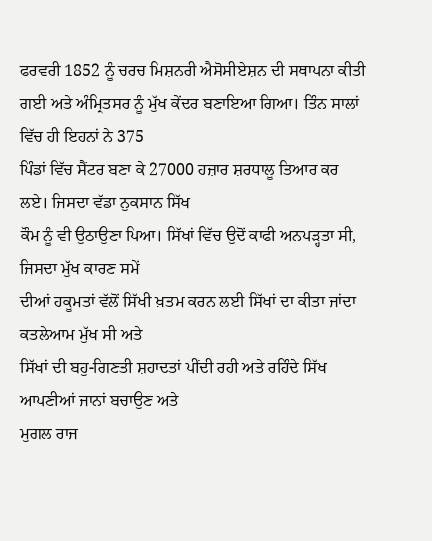ਫਰਵਰੀ 1852 ਨੂੰ ਚਰਚ ਮਿਸ਼ਨਰੀ ਐਸੋਸੀਏਸ਼ਨ ਦੀ ਸਥਾਪਨਾ ਕੀਤੀ
ਗਈ ਅਤੇ ਅੰਮ੍ਰਿਤਸਰ ਨੂੰ ਮੁੱਖ ਕੇਂਦਰ ਬਣਾਇਆ ਗਿਆ। ਤਿੰਨ ਸਾਲਾਂ ਵਿੱਚ ਹੀ ਇਹਨਾਂ ਨੇ 375
ਪਿੰਡਾਂ ਵਿੱਚ ਸੈਂਟਰ ਬਣਾ ਕੇ 27000 ਹਜ਼ਾਰ ਸ਼ਰਧਾਲੂ ਤਿਆਰ ਕਰ ਲਏ। ਜਿਸਦਾ ਵੱਡਾ ਨੁਕਸਾਨ ਸਿੱਖ
ਕੌਮ ਨੂੰ ਵੀ ਉਠਾਉਣਾ ਪਿਆ। ਸਿੱਖਾਂ ਵਿੱਚ ਉਦੋਂ ਕਾਫੀ ਅਨਪੜ੍ਹਤਾ ਸੀ, ਜਿਸਦਾ ਮੁੱਖ ਕਾਰਣ ਸਮੇਂ
ਦੀਆਂ ਹਕੂਮਤਾਂ ਵੱਲੋਂ ਸਿੱਖੀ ਖ਼ਤਮ ਕਰਨ ਲਈ ਸਿੱਖਾਂ ਦਾ ਕੀਤਾ ਜਾਂਦਾ ਕਤਲੇਆਮ ਮੁੱਖ ਸੀ ਅਤੇ
ਸਿੱਖਾਂ ਦੀ ਬਹੁ-ਗਿਣਤੀ ਸ਼ਹਾਦਤਾਂ ਪੀਂਦੀ ਰਹੀ ਅਤੇ ਰਹਿੰਦੇ ਸਿੱਖ ਆਪਣੀਆਂ ਜਾਨਾਂ ਬਚਾਉਣ ਅਤੇ
ਮੁਗਲ ਰਾਜ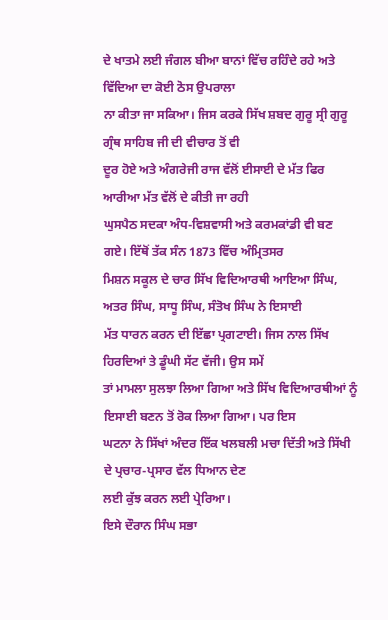ਦੇ ਖਾਤਮੇ ਲਈ ਜੰਗਲ ਬੀਆ ਬਾਨਾਂ ਵਿੱਚ ਰਹਿੰਦੇ ਰਹੇ ਅਤੇ ਵਿੱਦਿਆ ਦਾ ਕੋਈ ਠੋਸ ਉਪਰਾਲਾ
ਨਾ ਕੀਤਾ ਜਾ ਸਕਿਆ। ਜਿਸ ਕਰਕੇ ਸਿੱਖ ਸ਼ਬਦ ਗੁਰੂ ਸ੍ਰੀ ਗੁਰੂ ਗ੍ਰੰਥ ਸਾਹਿਬ ਜੀ ਦੀ ਵੀਚਾਰ ਤੋਂ ਵੀ
ਦੂਰ ਹੋਏ ਅਤੇ ਅੰਗਰੇਜੀ ਰਾਜ ਵੱਲੋਂ ਈਸਾਈ ਦੇ ਮੱਤ ਫਿਰ ਆਰੀਆ ਮੱਤ ਵੱਲੋਂ ਦੇ ਕੀਤੀ ਜਾ ਰਹੀ
ਘੁਸਪੈਠ ਸਦਕਾ ਅੰਧ-ਵਿਸ਼ਵਾਸੀ ਅਤੇ ਕਰਮਕਾਂਡੀ ਵੀ ਬਣ ਗਏ। ਇੱਥੋਂ ਤੱਕ ਸੰਨ 1873 ਵਿੱਚ ਅੰਮ੍ਰਿਤਸਰ
ਮਿਸ਼ਨ ਸਕੂਲ ਦੇ ਚਾਰ ਸਿੱਖ ਵਿਦਿਆਰਥੀ ਆਇਆ ਸਿੰਘ, ਅਤਰ ਸਿੰਘ, ਸਾਧੂ ਸਿੰਘ, ਸੰਤੋਖ ਸਿੰਘ ਨੇ ਇਸਾਈ
ਮੱਤ ਧਾਰਨ ਕਰਨ ਦੀ ਇੱਛਾ ਪ੍ਰਗਟਾਈ। ਜਿਸ ਨਾਲ ਸਿੱਖ ਹਿਰਦਿਆਂ ਤੇ ਡੂੰਘੀ ਸੱਟ ਵੱਜੀ। ਉਸ ਸਮੇਂ
ਤਾਂ ਮਾਮਲਾ ਸੁਲਝਾ ਲਿਆ ਗਿਆ ਅਤੇ ਸਿੱਖ ਵਿਦਿਆਰਥੀਆਂ ਨੂੰ ਇਸਾਈ ਬਣਨ ਤੋਂ ਰੋਕ ਲਿਆ ਗਿਆ। ਪਰ ਇਸ
ਘਟਨਾ ਨੇ ਸਿੱਖਾਂ ਅੰਦਰ ਇੱਕ ਖਲਬਲੀ ਮਚਾ ਦਿੱਤੀ ਅਤੇ ਸਿੱਖੀ ਦੇ ਪ੍ਰਚਾਰ-ਪ੍ਰਸਾਰ ਵੱਲ ਧਿਆਨ ਦੇਣ
ਲਈ ਕੁੱਝ ਕਰਨ ਲਈ ਪ੍ਰੇਰਿਆ।
ਇਸੇ ਦੌਰਾਨ ਸਿੰਘ ਸਭਾ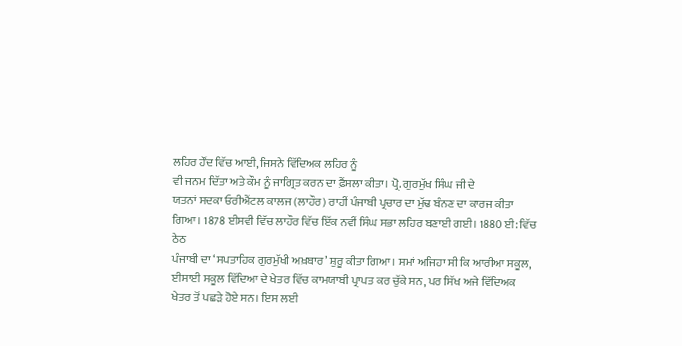ਲਹਿਰ ਹੌਂਦ ਵਿੱਚ ਆਈ, ਜਿਸਨੇ ਵਿੱਦਿਅਕ ਲਹਿਰ ਨੂੰ
ਵੀ ਜਨਮ ਦਿੱਤਾ ਅਤੇ ਕੌਮ ਨੂੰ ਜਾਗ੍ਰਿਤ ਕਰਨ ਦਾ ਫ਼ੈਂਸਲਾ ਕੀਤਾ। ਪ੍ਰੋ. ਗੁਰਮੁੱਖ ਸਿੰਘ ਜੀ ਦੇ
ਯਤਨਾਂ ਸਦਕਾ ਓਰੀਐਂਟਲ ਕਾਲਜ (ਲਾਹੌਰ) ਰਾਹੀਂ ਪੰਜਾਬੀ ਪ੍ਰਚਾਰ ਦਾ ਮੁੱਢ ਬੰਨਣ ਦਾ ਕਾਰਜ ਕੀਤਾ
ਗਿਆ। 1878 ਈਸਵੀ ਵਿੱਚ ਲਾਹੌਰ ਵਿੱਚ ਇੱਕ ਨਵੀਂ ਸਿੰਘ ਸਭਾ ਲਹਿਰ ਬਣਾਈ ਗਈ। 1880 ਈ: ਵਿੱਚ ਠੇਠ
ਪੰਜਾਬੀ ਦਾ ‘ਸਪਤਾਹਿਕ ਗੁਰਮੁੱਖੀ ਅਖ਼ਬਾਰ’ ਸ਼ੁਰੂ ਕੀਤਾ ਗਿਆ। ਸਮਾਂ ਅਜਿਹਾ ਸੀ ਕਿ ਆਰੀਆ ਸਕੂਲ,
ਈਸਾਈ ਸਕੂਲ ਵਿੱਦਿਆ ਦੇ ਖੇਤਰ ਵਿੱਚ ਕਾਮਯਾਬੀ ਪ੍ਰਾਪਤ ਕਰ ਚੁੱਕੇ ਸਨ, ਪਰ ਸਿੱਖ ਅਜੇ ਵਿੱਦਿਅਕ
ਖੇਤਰ ਤੋਂ ਪਛੜੇ ਹੋਏ ਸਨ। ਇਸ ਲਈ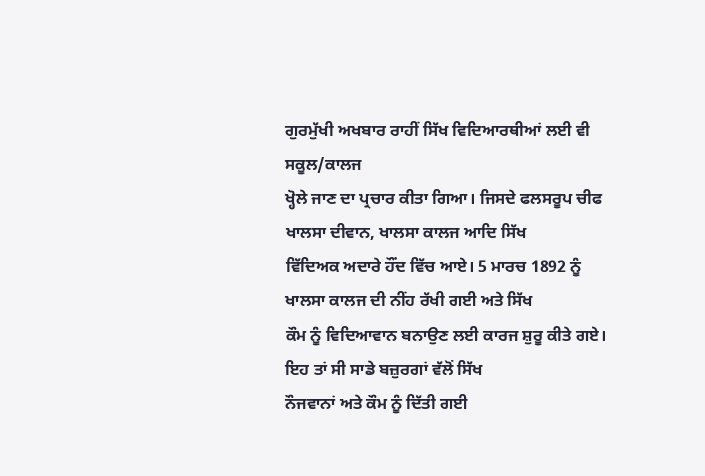ਗੁਰਮੁੱਖੀ ਅਖਬਾਰ ਰਾਹੀਂ ਸਿੱਖ ਵਿਦਿਆਰਥੀਆਂ ਲਈ ਵੀ ਸਕੂਲ/ਕਾਲਜ
ਖ੍ਹੋਲੇ ਜਾਣ ਦਾ ਪ੍ਰਚਾਰ ਕੀਤਾ ਗਿਆ। ਜਿਸਦੇ ਫਲਸਰੂਪ ਚੀਫ ਖਾਲਸਾ ਦੀਵਾਨ, ਖਾਲਸਾ ਕਾਲਜ ਆਦਿ ਸਿੱਖ
ਵਿੱਦਿਅਕ ਅਦਾਰੇ ਹੌਂਦ ਵਿੱਚ ਆਏ। 5 ਮਾਰਚ 1892 ਨੂੰ ਖਾਲਸਾ ਕਾਲਜ ਦੀ ਨੀਂਹ ਰੱਖੀ ਗਈ ਅਤੇ ਸਿੱਖ
ਕੌਮ ਨੂੰ ਵਿਦਿਆਵਾਨ ਬਨਾਉਣ ਲਈ ਕਾਰਜ ਸ਼ੁਰੂ ਕੀਤੇ ਗਏ। ਇਹ ਤਾਂ ਸੀ ਸਾਡੇ ਬਜ਼ੁਰਗਾਂ ਵੱਲੋਂ ਸਿੱਖ
ਨੌਜਵਾਨਾਂ ਅਤੇ ਕੌਮ ਨੂੰ ਦਿੱਤੀ ਗਈ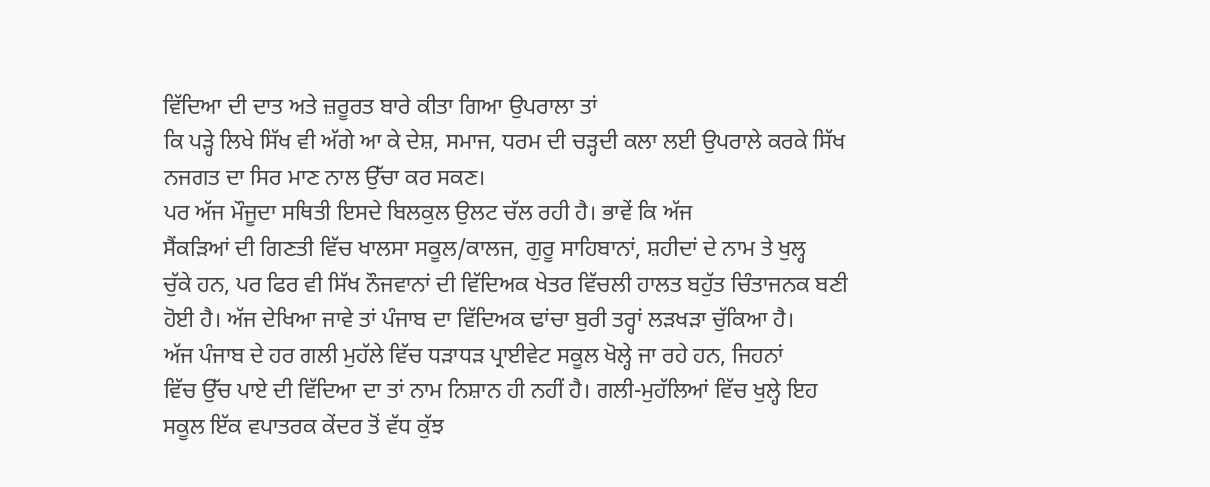ਵਿੱਦਿਆ ਦੀ ਦਾਤ ਅਤੇ ਜ਼ਰੂਰਤ ਬਾਰੇ ਕੀਤਾ ਗਿਆ ਉਪਰਾਲਾ ਤਾਂ
ਕਿ ਪੜ੍ਹੇ ਲਿਖੇ ਸਿੱਖ ਵੀ ਅੱਗੇ ਆ ਕੇ ਦੇਸ਼, ਸਮਾਜ, ਧਰਮ ਦੀ ਚੜ੍ਹਦੀ ਕਲਾ ਲਈ ਉਪਰਾਲੇ ਕਰਕੇ ਸਿੱਖ
ਨਜਗਤ ਦਾ ਸਿਰ ਮਾਣ ਨਾਲ ਉੱਚਾ ਕਰ ਸਕਣ।
ਪਰ ਅੱਜ ਮੌਜੂਦਾ ਸਥਿਤੀ ਇਸਦੇ ਬਿਲਕੁਲ ਉਲਟ ਚੱਲ ਰਹੀ ਹੈ। ਭਾਵੇਂ ਕਿ ਅੱਜ
ਸੈਂਕੜਿਆਂ ਦੀ ਗਿਣਤੀ ਵਿੱਚ ਖਾਲਸਾ ਸਕੂਲ/ਕਾਲਜ, ਗੁਰੂ ਸਾਹਿਬਾਨਾਂ, ਸ਼ਹੀਦਾਂ ਦੇ ਨਾਮ ਤੇ ਖੁਲ੍ਹ
ਚੁੱਕੇ ਹਨ, ਪਰ ਫਿਰ ਵੀ ਸਿੱਖ ਨੌਜਵਾਨਾਂ ਦੀ ਵਿੱਦਿਅਕ ਖੇਤਰ ਵਿੱਚਲੀ ਹਾਲਤ ਬਹੁੱਤ ਚਿੰਤਾਜਨਕ ਬਣੀ
ਹੋਈ ਹੈ। ਅੱਜ ਦੇਖਿਆ ਜਾਵੇ ਤਾਂ ਪੰਜਾਬ ਦਾ ਵਿੱਦਿਅਕ ਢਾਂਚਾ ਬੁਰੀ ਤਰ੍ਹਾਂ ਲੜਖੜਾ ਚੁੱਕਿਆ ਹੈ।
ਅੱਜ ਪੰਜਾਬ ਦੇ ਹਰ ਗਲੀ ਮੁਹੱਲੇ ਵਿੱਚ ਧੜਾਧੜ ਪ੍ਰਾਈਵੇਟ ਸਕੂਲ ਖੋਲ੍ਹੇ ਜਾ ਰਹੇ ਹਨ, ਜਿਹਨਾਂ
ਵਿੱਚ ਉੱਚ ਪਾਏ ਦੀ ਵਿੱਦਿਆ ਦਾ ਤਾਂ ਨਾਮ ਨਿਸ਼ਾਨ ਹੀ ਨਹੀਂ ਹੈ। ਗਲੀ-ਮੁਹੱਲਿਆਂ ਵਿੱਚ ਖੁਲ੍ਹੇ ਇਹ
ਸਕੂਲ ਇੱਕ ਵਪਾਤਰਕ ਕੇਂਦਰ ਤੋਂ ਵੱਧ ਕੁੱਝ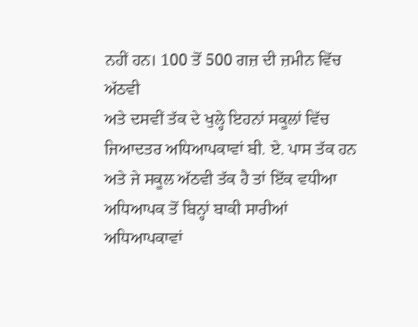ਨਹੀਂ ਹਨ। 100 ਤੋਂ 500 ਗਜ਼ ਦੀ ਜ਼ਮੀਨ ਵਿੱਚ ਅੱਠਵੀ
ਅਤੇ ਦਸਵੀਂ ਤੱਕ ਦੇ ਖੁਲ੍ਹੇ ਇਹਨਾਂ ਸਕੂਲਾਂ ਵਿੱਚ ਜਿਆਦਤਰ ਅਧਿਆਪਕਾਵਾਂ ਬੀ. ਏ. ਪਾਸ ਤੱਕ ਹਨ
ਅਤੇ ਜੇ ਸਕੂਲ ਅੱਠਵੀ ਤੱਕ ਹੈ ਤਾਂ ਇੱਕ ਵਧੀਆ ਅਧਿਆਪਕ ਤੋਂ ਬਿਨ੍ਹਾਂ ਬਾਕੀ ਸਾਰੀਆਂ ਅਧਿਆਪਕਾਵਾਂ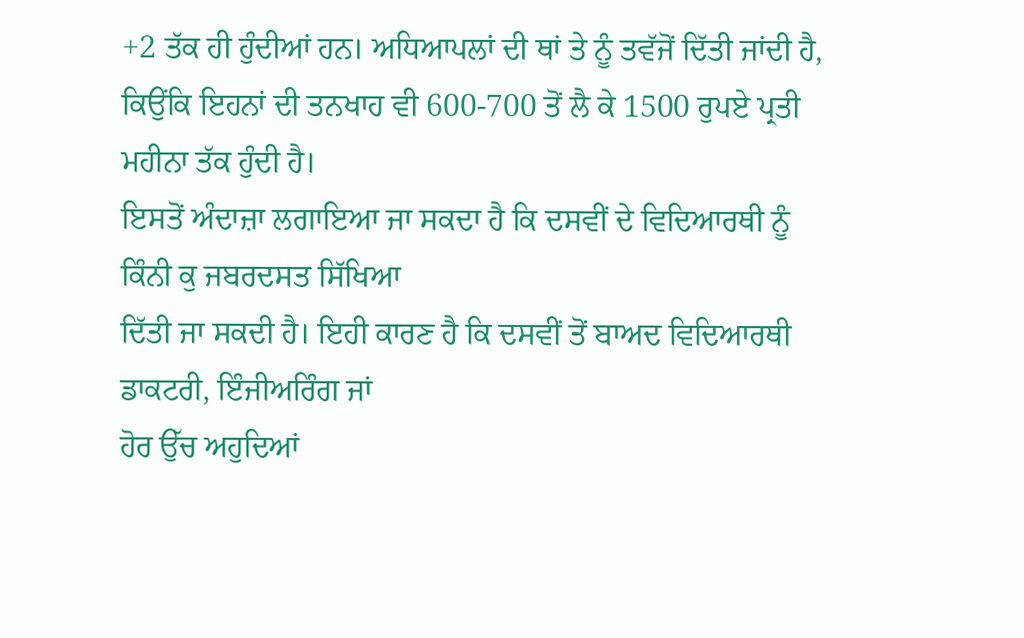+2 ਤੱਕ ਹੀ ਹੁੰਦੀਆਂ ਹਨ। ਅਧਿਆਪਲਾਂ ਦੀ ਥਾਂ ਤੇ ਨੂੰ ਤਵੱਜੋਂ ਦਿੱਤੀ ਜਾਂਦੀ ਹੈ,
ਕਿਉਂਕਿ ਇਹਨਾਂ ਦੀ ਤਨਖਾਹ ਵੀ 600-700 ਤੋਂ ਲੈ ਕੇ 1500 ਰੁਪਏ ਪ੍ਰਤੀ ਮਹੀਨਾ ਤੱਕ ਹੁੰਦੀ ਹੈ।
ਇਸਤੋਂ ਅੰਦਾਜ਼ਾ ਲਗਾਇਆ ਜਾ ਸਕਦਾ ਹੈ ਕਿ ਦਸਵੀਂ ਦੇ ਵਿਦਿਆਰਥੀ ਨੂੰ ਕਿੰਨੀ ਕੁ ਜਬਰਦਸਤ ਸਿੱਖਿਆ
ਦਿੱਤੀ ਜਾ ਸਕਦੀ ਹੈ। ਇਹੀ ਕਾਰਣ ਹੈ ਕਿ ਦਸਵੀਂ ਤੋਂ ਬਾਅਦ ਵਿਦਿਆਰਥੀ ਡਾਕਟਰੀ, ਇੰਜੀਅਰਿੰਗ ਜਾਂ
ਹੋਰ ਉੱਚ ਅਹੁਦਿਆਂ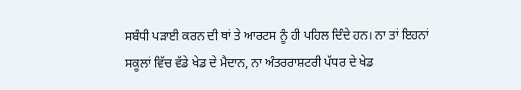ਸਬੰਧੀ ਪੜਾਈ ਕਰਨ ਦੀ ਥਾਂ ਤੇ ਆਰਟਸ ਨੂੰ ਹੀ ਪਹਿਲ ਦਿੰਦੇ ਹਨ। ਨਾ ਤਾਂ ਇਹਨਾਂ
ਸਕੂਲਾਂ ਵਿੱਚ ਵੱਡੇ ਖੇਡ ਦੇ ਮੈਦਾਨ, ਨਾ ਅੰਤਰਰਾਸ਼ਟਰੀ ਪੱਧਰ ਦੇ ਖੇਡ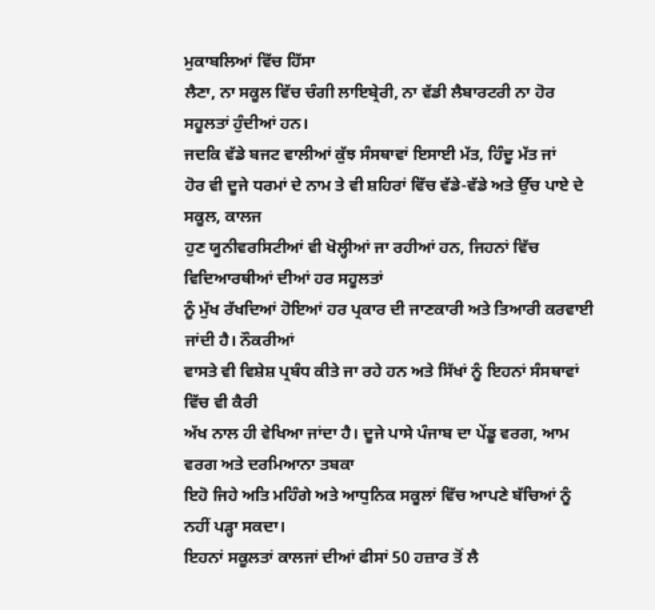ਮੁਕਾਬਲਿਆਂ ਵਿੱਚ ਹਿੱਸਾ
ਲੈਣਾ, ਨਾ ਸਕੂਲ ਵਿੱਚ ਚੰਗੀ ਲਾਇਬ੍ਰੇਰੀ, ਨਾ ਵੱਡੀ ਲੈਬਾਰਟਰੀ ਨਾ ਹੋਰ ਸਹੂਲਤਾਂ ਹੁੰਦੀਆਂ ਹਨ।
ਜਦਕਿ ਵੱਡੇ ਬਜਟ ਵਾਲੀਆਂ ਕੁੱਝ ਸੰਸਥਾਵਾਂ ਇਸਾਈ ਮੱਤ, ਹਿੰਦੂ ਮੱਤ ਜਾਂ
ਹੋਰ ਵੀ ਦੂਜੇ ਧਰਮਾਂ ਦੇ ਨਾਮ ਤੇ ਵੀ ਸ਼ਹਿਰਾਂ ਵਿੱਚ ਵੱਡੇ-ਵੱਡੇ ਅਤੇ ਉੱਚ ਪਾਏ ਦੇ ਸਕੂਲ, ਕਾਲਜ
ਹੁਣ ਯੂਨੀਵਰਸਿਟੀਆਂ ਵੀ ਖੋਲ੍ਹੀਆਂ ਜਾ ਰਹੀਆਂ ਹਨ, ਜਿਹਨਾਂ ਵਿੱਚ ਵਿਦਿਆਰਥੀਆਂ ਦੀਆਂ ਹਰ ਸਹੂਲਤਾਂ
ਨੂੰ ਮੁੱਖ ਰੱਖਦਿਆਂ ਹੋਇਆਂ ਹਰ ਪ੍ਰਕਾਰ ਦੀ ਜਾਣਕਾਰੀ ਅਤੇ ਤਿਆਰੀ ਕਰਵਾਈ ਜਾਂਦੀ ਹੈ। ਨੌਕਰੀਆਂ
ਵਾਸਤੇ ਵੀ ਵਿਸ਼ੇਸ਼ ਪ੍ਰਬੰਧ ਕੀਤੇ ਜਾ ਰਹੇ ਹਨ ਅਤੇ ਸਿੱਖਾਂ ਨੂੰ ਇਹਨਾਂ ਸੰਸਥਾਵਾਂ ਵਿੱਚ ਵੀ ਕੈਰੀ
ਅੱਖ ਨਾਲ ਹੀ ਵੇਖਿਆ ਜਾਂਦਾ ਹੈ। ਦੂਜੇ ਪਾਸੇ ਪੰਜਾਬ ਦਾ ਪੇਂਡੂ ਵਰਗ, ਆਮ ਵਰਗ ਅਤੇ ਦਰਮਿਆਨਾ ਤਬਕਾ
ਇਹੋ ਜਿਹੇ ਅਤਿ ਮਹਿੰਗੇ ਅਤੇ ਆਧੁਨਿਕ ਸਕੂਲਾਂ ਵਿੱਚ ਆਪਣੇ ਬੱਚਿਆਂ ਨੂੰ ਨਹੀਂ ਪੜ੍ਹਾ ਸਕਦਾ।
ਇਹਨਾਂ ਸਕੂਲਤਾਂ ਕਾਲਜਾਂ ਦੀਆਂ ਫੀਸਾਂ 50 ਹਜ਼ਾਰ ਤੋਂ ਲੈ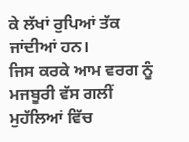ਕੇ ਲੱਖਾਂ ਰੁਪਿਆਂ ਤੱਕ ਜਾਂਦੀਆਂ ਹਨ।
ਜਿਸ ਕਰਕੇ ਆਮ ਵਰਗ ਨੂੰ ਮਜਬੂਰੀ ਵੱਸ ਗਲੀਂ ਮੁਹੱਲਿਆਂ ਵਿੱਚ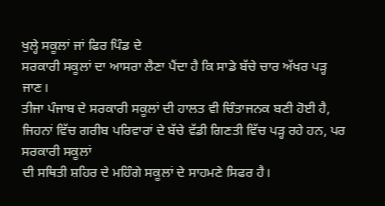ਖੁਲ੍ਹੇ ਸਕੂਲਾਂ ਜਾਂ ਫਿਰ ਪਿੰਡ ਦੇ
ਸਰਕਾਰੀ ਸਕੂਲਾਂ ਦਾ ਆਸਰਾ ਲੈਣਾ ਪੈਂਦਾ ਹੈ ਕਿ ਸਾਡੇ ਬੱਚੇ ਚਾਰ ਅੱਖਰ ਪੜ੍ਹ ਜਾਣ।
ਤੀਜਾ ਪੰਜਾਬ ਦੇ ਸਰਕਾਰੀ ਸਕੂਲਾਂ ਦੀ ਹਾਲਤ ਵੀ ਚਿੰਤਾਜਨਕ ਬਣੀ ਹੋਈ ਹੈ,
ਜਿਹਨਾਂ ਵਿੱਚ ਗਰੀਬ ਪਰਿਵਾਰਾਂ ਦੇ ਬੱਚੇ ਵੱਡੀ ਗਿਣਤੀ ਵਿੱਚ ਪੜ੍ਹ ਰਹੇ ਹਨ, ਪਰ ਸਰਕਾਰੀ ਸਕੂਲਾਂ
ਦੀ ਸਥਿਤੀ ਸ਼ਹਿਰ ਦੇ ਮਹਿੰਗੇ ਸਕੂਲਾਂ ਦੇ ਸਾਹਮਣੇ ਸਿਫਰ ਹੈ।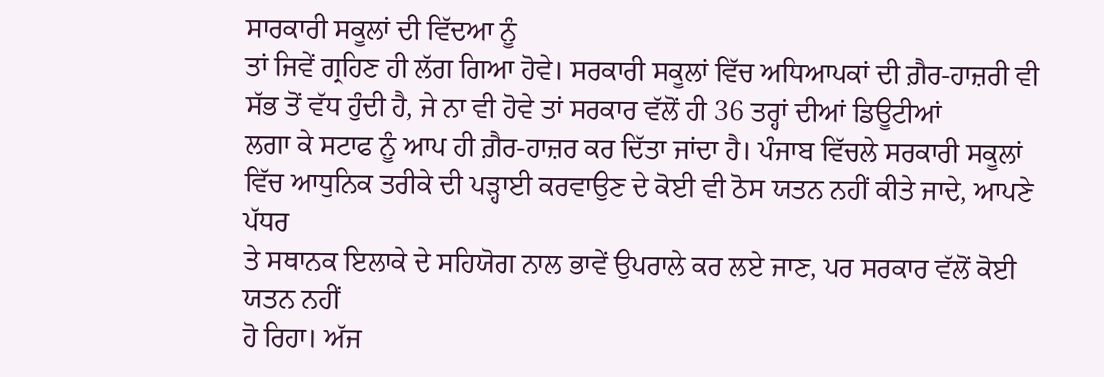ਸਾਰਕਾਰੀ ਸਕੂਲਾਂ ਦੀ ਵਿੱਦਆ ਨੂੰ
ਤਾਂ ਜਿਵੇਂ ਗ੍ਰਹਿਣ ਹੀ ਲੱਗ ਗਿਆ ਹੋਵੇ। ਸਰਕਾਰੀ ਸਕੂਲਾਂ ਵਿੱਚ ਅਧਿਆਪਕਾਂ ਦੀ ਗ਼ੈਰ-ਹਾਜ਼ਰੀ ਵੀ
ਸੱਭ ਤੋਂ ਵੱਧ ਹੁੰਦੀ ਹੈ, ਜੇ ਨਾ ਵੀ ਹੋਵੇ ਤਾਂ ਸਰਕਾਰ ਵੱਲੋਂ ਹੀ 36 ਤਰ੍ਹਾਂ ਦੀਆਂ ਡਿਊਟੀਆਂ
ਲਗਾ ਕੇ ਸਟਾਫ ਨੂੰ ਆਪ ਹੀ ਗ਼ੈਰ-ਹਾਜ਼ਰ ਕਰ ਦਿੱਤਾ ਜਾਂਦਾ ਹੈ। ਪੰਜਾਬ ਵਿੱਚਲੇ ਸਰਕਾਰੀ ਸਕੂਲਾਂ
ਵਿੱਚ ਆਧੁਨਿਕ ਤਰੀਕੇ ਦੀ ਪੜ੍ਹਾਈ ਕਰਵਾਉਣ ਦੇ ਕੋਈ ਵੀ ਠੋਸ ਯਤਨ ਨਹੀਂ ਕੀਤੇ ਜਾਦੇ, ਆਪਣੇ ਪੱਧਰ
ਤੇ ਸਥਾਨਕ ਇਲਾਕੇ ਦੇ ਸਹਿਯੋਗ ਨਾਲ ਭਾਵੇਂ ਉਪਰਾਲੇ ਕਰ ਲਏ ਜਾਣ, ਪਰ ਸਰਕਾਰ ਵੱਲੋਂ ਕੋਈ ਯਤਨ ਨਹੀਂ
ਹੋ ਰਿਹਾ। ਅੱਜ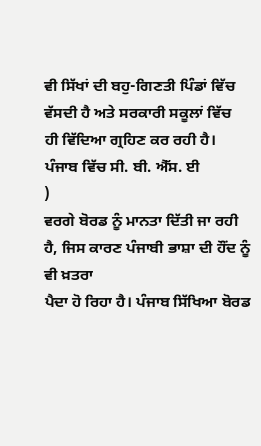ਵੀ ਸਿੱਖਾਂ ਦੀ ਬਹੁ-ਗਿਣਤੀ ਪਿੰਡਾਂ ਵਿੱਚ ਵੱਸਦੀ ਹੈ ਅਤੇ ਸਰਕਾਰੀ ਸਕੂਲਾਂ ਵਿੱਚ
ਹੀ ਵਿੱਦਿਆ ਗ੍ਰਹਿਣ ਕਰ ਰਹੀ ਹੈ। ਪੰਜਾਬ ਵਿੱਚ ਸੀ. ਬੀ. ਐੱਸ. ਈ
)
ਵਰਗੇ ਬੋਰਡ ਨੂੰ ਮਾਨਤਾ ਦਿੱਤੀ ਜਾ ਰਹੀ ਹੈ, ਜਿਸ ਕਾਰਣ ਪੰਜਾਬੀ ਭਾਸ਼ਾ ਦੀ ਹੌਂਦ ਨੂੰ ਵੀ ਖ਼ਤਰਾ
ਪੈਦਾ ਹੋ ਰਿਹਾ ਹੈ। ਪੰਜਾਬ ਸਿੱਖਿਆ ਬੋਰਡ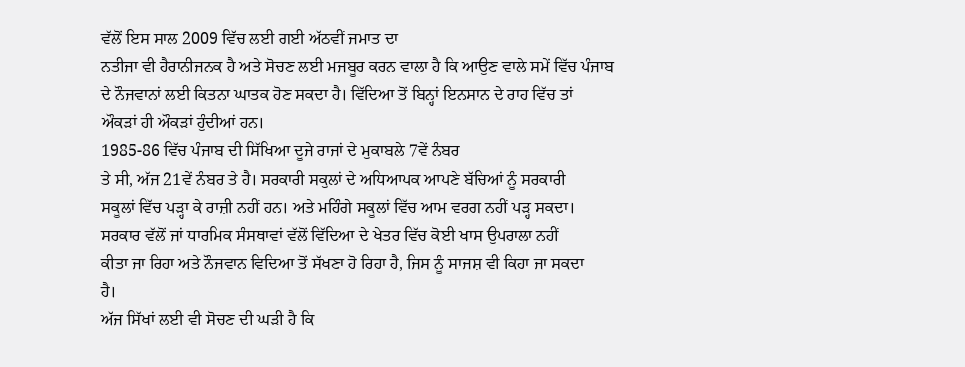ਵੱਲੋਂ ਇਸ ਸਾਲ 2009 ਵਿੱਚ ਲਈ ਗਈ ਅੱਠਵੀਂ ਜਮਾਤ ਦਾ
ਨਤੀਜਾ ਵੀ ਹੈਰਾਨੀਜਨਕ ਹੈ ਅਤੇ ਸੋਚਣ ਲਈ ਮਜਬੂਰ ਕਰਨ ਵਾਲਾ ਹੈ ਕਿ ਆਉਣ ਵਾਲੇ ਸਮੇਂ ਵਿੱਚ ਪੰਜਾਬ
ਦੇ ਨੌਜਵਾਨਾਂ ਲਈ ਕਿਤਨਾ ਘਾਤਕ ਹੋਣ ਸਕਦਾ ਹੈ। ਵਿੱਦਿਆ ਤੋਂ ਬਿਨ੍ਹਾਂ ਇਨਸਾਨ ਦੇ ਰਾਹ ਵਿੱਚ ਤਾਂ
ਔਕੜਾਂ ਹੀ ਔਕੜਾਂ ਹੁੰਦੀਆਂ ਹਨ।
1985-86 ਵਿੱਚ ਪੰਜਾਬ ਦੀ ਸਿੱਖਿਆ ਦੂਜੇ ਰਾਜਾਂ ਦੇ ਮੁਕਾਬਲੇ 7ਵੇਂ ਨੰਬਰ
ਤੇ ਸੀ, ਅੱਜ 21ਵੇਂ ਨੰਬਰ ਤੇ ਹੈ। ਸਰਕਾਰੀ ਸਕੁਲਾਂ ਦੇ ਅਧਿਆਪਕ ਆਪਣੇ ਬੱਚਿਆਂ ਨੂੰ ਸਰਕਾਰੀ
ਸਕੂਲਾਂ ਵਿੱਚ ਪੜ੍ਹਾ ਕੇ ਰਾਜ਼ੀ ਨਹੀਂ ਹਨ। ਅਤੇ ਮਹਿੰਗੇ ਸਕੂਲਾਂ ਵਿੱਚ ਆਮ ਵਰਗ ਨਹੀਂ ਪੜ੍ਹ ਸਕਦਾ।
ਸਰਕਾਰ ਵੱਲੋਂ ਜਾਂ ਧਾਰਮਿਕ ਸੰਸਥਾਵਾਂ ਵੱਲੋਂ ਵਿੱਦਿਆ ਦੇ ਖੇਤਰ ਵਿੱਚ ਕੋਈ ਖਾਸ ਉਪਰਾਲਾ ਨਹੀਂ
ਕੀਤਾ ਜਾ ਰਿਹਾ ਅਤੇ ਨੌਜਵਾਨ ਵਿਦਿਆ ਤੋਂ ਸੱਖਣਾ ਹੋ ਰਿਹਾ ਹੈ, ਜਿਸ ਨੂੰ ਸਾਜਸ਼ ਵੀ ਕਿਹਾ ਜਾ ਸਕਦਾ
ਹੈ।
ਅੱਜ ਸਿੱਖਾਂ ਲਈ ਵੀ ਸੋਚਣ ਦੀ ਘੜੀ ਹੈ ਕਿ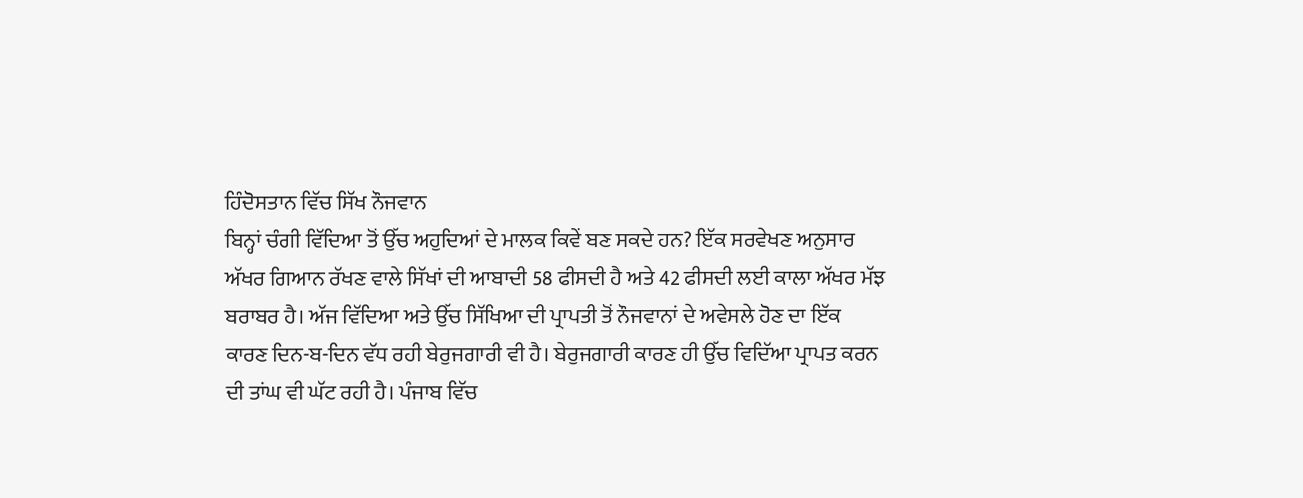ਹਿੰਦੋਸਤਾਨ ਵਿੱਚ ਸਿੱਖ ਨੌਜਵਾਨ
ਬਿਨ੍ਹਾਂ ਚੰਗੀ ਵਿੱਦਿਆ ਤੋਂ ਉੱਚ ਅਹੁਦਿਆਂ ਦੇ ਮਾਲਕ ਕਿਵੇਂ ਬਣ ਸਕਦੇ ਹਨ? ਇੱਕ ਸਰਵੇਖਣ ਅਨੁਸਾਰ
ਅੱਖਰ ਗਿਆਨ ਰੱਖਣ ਵਾਲੇ ਸਿੱਖਾਂ ਦੀ ਆਬਾਦੀ 58 ਫੀਸਦੀ ਹੈ ਅਤੇ 42 ਫੀਸਦੀ ਲਈ ਕਾਲਾ ਅੱਖਰ ਮੱਝ
ਬਰਾਬਰ ਹੈ। ਅੱਜ ਵਿੱਦਿਆ ਅਤੇ ਉੱਚ ਸਿੱਖਿਆ ਦੀ ਪ੍ਰਾਪਤੀ ਤੋਂ ਨੌਜਵਾਨਾਂ ਦੇ ਅਵੇਸਲੇ ਹੋਣ ਦਾ ਇੱਕ
ਕਾਰਣ ਦਿਨ-ਬ-ਦਿਨ ਵੱਧ ਰਹੀ ਬੇਰੁਜਗਾਰੀ ਵੀ ਹੈ। ਬੇਰੁਜਗਾਰੀ ਕਾਰਣ ਹੀ ਉੱਚ ਵਿਦਿੱਆ ਪ੍ਰਾਪਤ ਕਰਨ
ਦੀ ਤਾਂਘ ਵੀ ਘੱਟ ਰਹੀ ਹੈ। ਪੰਜਾਬ ਵਿੱਚ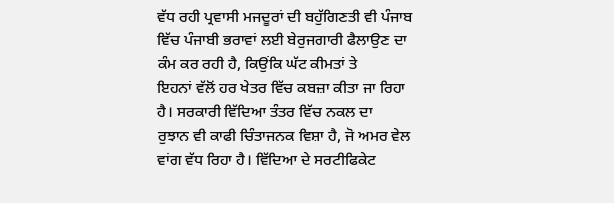ਵੱਧ ਰਹੀ ਪ੍ਰਵਾਸੀ ਮਜਦੂਰਾਂ ਦੀ ਬਹੁੱਗਿਣਤੀ ਵੀ ਪੰਜਾਬ
ਵਿੱਚ ਪੰਜਾਬੀ ਭਰਾਵਾਂ ਲਈ ਬੇਰੁਜਗਾਰੀ ਫੈਲਾਉਣ ਦਾ ਕੰਮ ਕਰ ਰਹੀ ਹੈ, ਕਿਉਂਕਿ ਘੱਟ ਕੀਮਤਾਂ ਤੇ
ਇਹਨਾਂ ਵੱਲੋਂ ਹਰ ਖੇਤਰ ਵਿੱਚ ਕਬਜ਼ਾ ਕੀਤਾ ਜਾ ਰਿਹਾ ਹੈ। ਸਰਕਾਰੀ ਵਿੱਦਿਆ ਤੰਤਰ ਵਿੱਚ ਨਕਲ ਦਾ
ਰੁਝਾਨ ਵੀ ਕਾਫੀ ਚਿੰਤਾਜਨਕ ਵਿਸ਼ਾ ਹੈ, ਜੋ ਅਮਰ ਵੇਲ ਵਾਂਗ ਵੱਧ ਰਿਹਾ ਹੈ। ਵਿੱਦਿਆ ਦੇ ਸਰਟੀਫਿਕੇਟ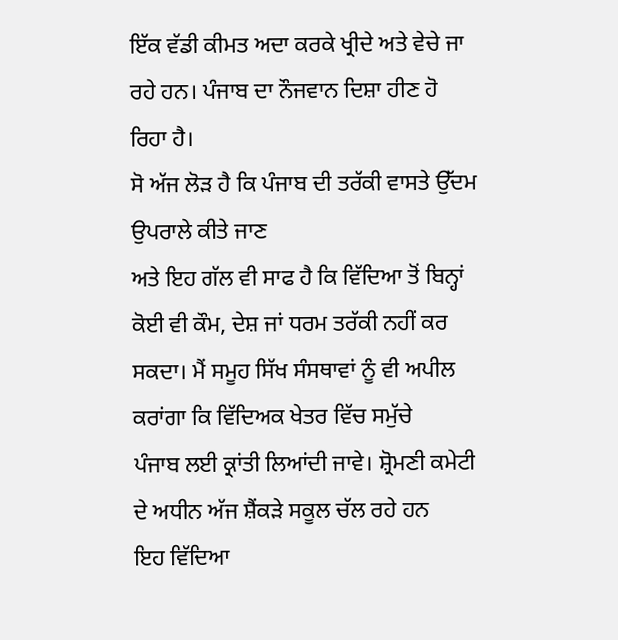ਇੱਕ ਵੱਡੀ ਕੀਮਤ ਅਦਾ ਕਰਕੇ ਖ੍ਰੀਦੇ ਅਤੇ ਵੇਚੇ ਜਾ ਰਹੇ ਹਨ। ਪੰਜਾਬ ਦਾ ਨੌਜਵਾਨ ਦਿਸ਼ਾ ਹੀਣ ਹੋ
ਰਿਹਾ ਹੈ।
ਸੋ ਅੱਜ ਲੋੜ ਹੈ ਕਿ ਪੰਜਾਬ ਦੀ ਤਰੱਕੀ ਵਾਸਤੇ ਉੱਦਮ ਉਪਰਾਲੇ ਕੀਤੇ ਜਾਣ
ਅਤੇ ਇਹ ਗੱਲ ਵੀ ਸਾਫ ਹੈ ਕਿ ਵਿੱਦਿਆ ਤੋਂ ਬਿਨ੍ਹਾਂ ਕੋਈ ਵੀ ਕੌਮ, ਦੇਸ਼ ਜਾਂ ਧਰਮ ਤਰੱਕੀ ਨਹੀਂ ਕਰ
ਸਕਦਾ। ਮੈਂ ਸਮੂਹ ਸਿੱਖ ਸੰਸਥਾਵਾਂ ਨੂੰ ਵੀ ਅਪੀਲ ਕਰਾਂਗਾ ਕਿ ਵਿੱਦਿਅਕ ਖੇਤਰ ਵਿੱਚ ਸਮੁੱਚੇ
ਪੰਜਾਬ ਲਈ ਕ੍ਰਾਂਤੀ ਲਿਆਂਦੀ ਜਾਵੇ। ਸ਼੍ਰੋਮਣੀ ਕਮੇਟੀ ਦੇ ਅਧੀਨ ਅੱਜ ਸ਼ੈਂਕੜੇ ਸਕੂਲ ਚੱਲ ਰਹੇ ਹਨ
ਇਹ ਵਿੱਦਿਆ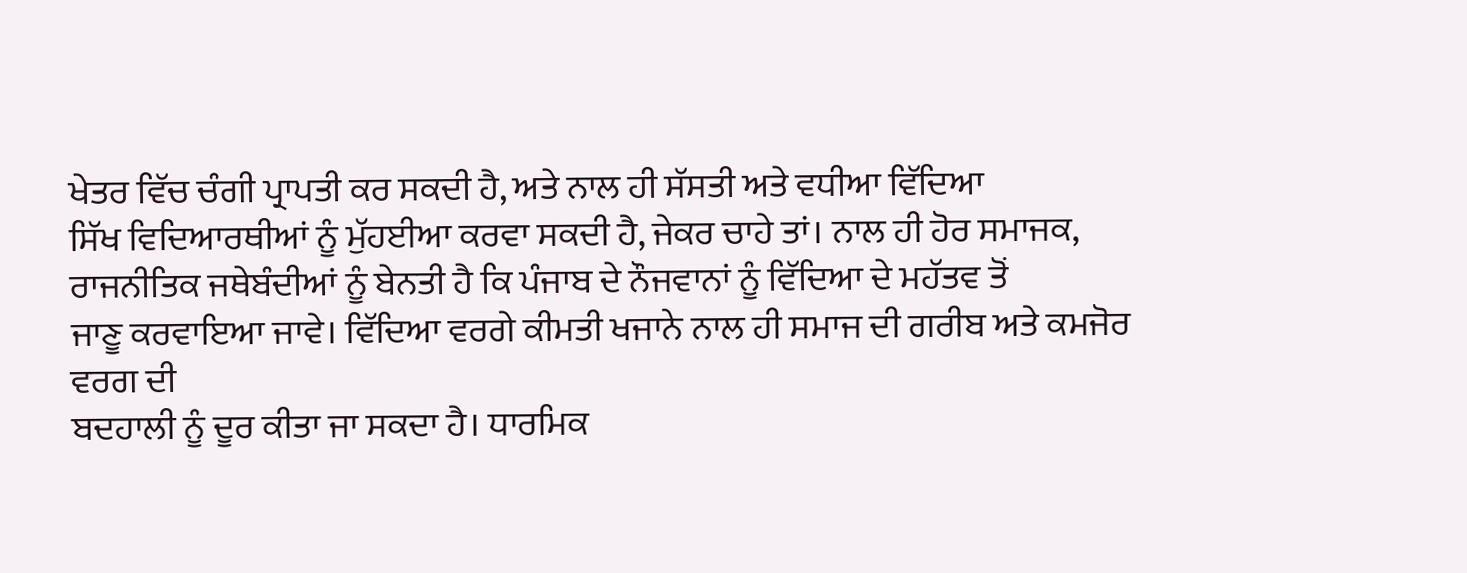ਖੇਤਰ ਵਿੱਚ ਚੰਗੀ ਪ੍ਰਾਪਤੀ ਕਰ ਸਕਦੀ ਹੈ, ਅਤੇ ਨਾਲ ਹੀ ਸੱਸਤੀ ਅਤੇ ਵਧੀਆ ਵਿੱਦਿਆ
ਸਿੱਖ ਵਿਦਿਆਰਥੀਆਂ ਨੂੰ ਮੁੱਹਈਆ ਕਰਵਾ ਸਕਦੀ ਹੈ, ਜੇਕਰ ਚਾਹੇ ਤਾਂ। ਨਾਲ ਹੀ ਹੋਰ ਸਮਾਜਕ,
ਰਾਜਨੀਤਿਕ ਜਥੇਬੰਦੀਆਂ ਨੂੰ ਬੇਨਤੀ ਹੈ ਕਿ ਪੰਜਾਬ ਦੇ ਨੌਜਵਾਨਾਂ ਨੂੰ ਵਿੱਦਿਆ ਦੇ ਮਹੱਤਵ ਤੋਂ
ਜਾਣੂ ਕਰਵਾਇਆ ਜਾਵੇ। ਵਿੱਦਿਆ ਵਰਗੇ ਕੀਮਤੀ ਖਜਾਨੇ ਨਾਲ ਹੀ ਸਮਾਜ ਦੀ ਗਰੀਬ ਅਤੇ ਕਮਜੋਰ ਵਰਗ ਦੀ
ਬਦਹਾਲੀ ਨੂੰ ਦੂਰ ਕੀਤਾ ਜਾ ਸਕਦਾ ਹੈ। ਧਾਰਮਿਕ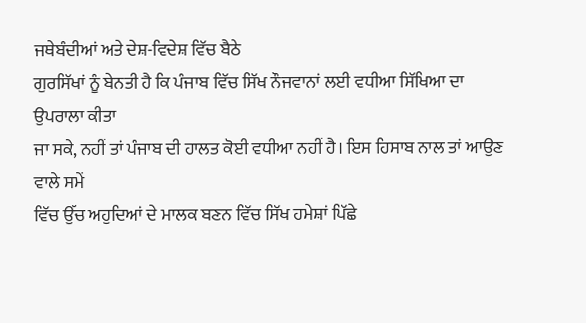ਜਥੇਬੰਦੀਆਂ ਅਤੇ ਦੇਸ਼-ਵਿਦੇਸ਼ ਵਿੱਚ ਬੈਠੇ
ਗੁਰਸਿੱਖਾਂ ਨੂੰ ਬੇਨਤੀ ਹੈ ਕਿ ਪੰਜਾਬ ਵਿੱਚ ਸਿੱਖ ਨੌਜਵਾਨਾਂ ਲਈ ਵਧੀਆ ਸਿੱਖਿਆ ਦਾ ਉਪਰਾਲਾ ਕੀਤਾ
ਜਾ ਸਕੇ, ਨਹੀਂ ਤਾਂ ਪੰਜਾਬ ਦੀ ਹਾਲਤ ਕੋਈ ਵਧੀਆ ਨਹੀਂ ਹੈ। ਇਸ ਹਿਸਾਬ ਨਾਲ ਤਾਂ ਆਉਣ ਵਾਲੇ ਸਮੇਂ
ਵਿੱਚ ਉੱਚ ਅਹੁਦਿਆਂ ਦੇ ਮਾਲਕ ਬਣਨ ਵਿੱਚ ਸਿੱਖ ਹਮੇਸ਼ਾਂ ਪਿੱਛੇ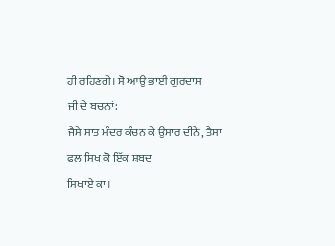ਹੀ ਰਹਿਣਗੇ। ਸੋ ਆਉ ਭਾਈ ਗੁਰਦਾਸ
ਜੀ ਦੇ ਬਚਨਾਂ:
ਜੈਸੇ ਸਾਤ ਮੰਦਰ ਕੰਚਨ ਕੇ ਉਸਾਰ ਦੀਨੇ, ਤੈਸਾ ਫਲ ਸਿਖ ਕੋ ਇੱਕ ਸ਼ਬਦ
ਸਿਖਾਏ ਕਾ।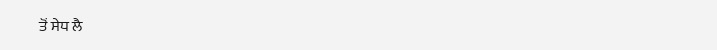ਤੋਂ ਸੇਧ ਲੈ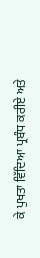ਕੇ ਪੁਖਤਾ ਵਿੱਦਿਆ ਪ੍ਰਬੰਧ ਕਰੀਏ ਅਤੇ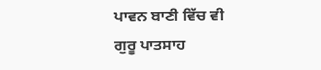ਪਾਵਨ ਬਾਣੀ ਵਿੱਚ ਵੀ
ਗੁਰੂ ਪਾਤਸਾਹ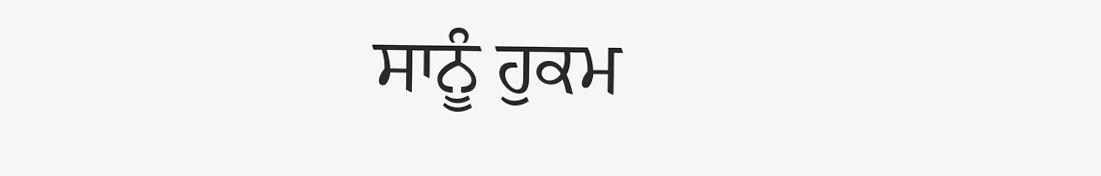ਸਾਨੂੰ ਹੁਕਮ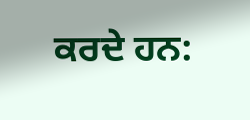ਕਰਦੇ ਹਨ: